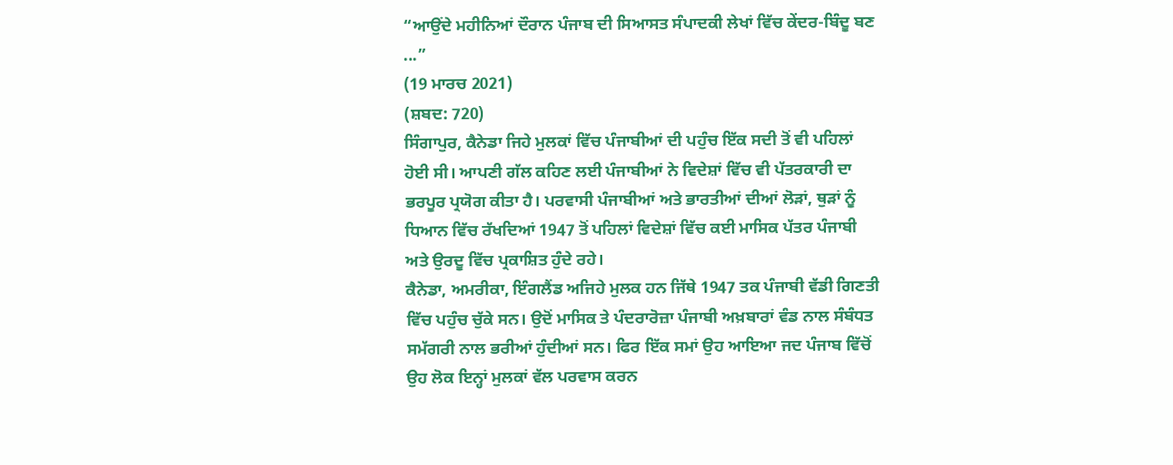“ਆਉਂਦੇ ਮਹੀਨਿਆਂ ਦੌਰਾਨ ਪੰਜਾਬ ਦੀ ਸਿਆਸਤ ਸੰਪਾਦਕੀ ਲੇਖਾਂ ਵਿੱਚ ਕੇਂਦਰ-ਬਿੰਦੂ ਬਣ ...”
(19 ਮਾਰਚ 2021)
(ਸ਼ਬਦ: 720)
ਸਿੰਗਾਪੁਰ, ਕੈਨੇਡਾ ਜਿਹੇ ਮੁਲਕਾਂ ਵਿੱਚ ਪੰਜਾਬੀਆਂ ਦੀ ਪਹੁੰਚ ਇੱਕ ਸਦੀ ਤੋਂ ਵੀ ਪਹਿਲਾਂ ਹੋਈ ਸੀ। ਆਪਣੀ ਗੱਲ ਕਹਿਣ ਲਈ ਪੰਜਾਬੀਆਂ ਨੇ ਵਿਦੇਸ਼ਾਂ ਵਿੱਚ ਵੀ ਪੱਤਰਕਾਰੀ ਦਾ ਭਰਪੂਰ ਪ੍ਰਯੋਗ ਕੀਤਾ ਹੈ। ਪਰਵਾਸੀ ਪੰਜਾਬੀਆਂ ਅਤੇ ਭਾਰਤੀਆਂ ਦੀਆਂ ਲੋੜਾਂ, ਥੁੜਾਂ ਨੂੰ ਧਿਆਨ ਵਿੱਚ ਰੱਖਦਿਆਂ 1947 ਤੋਂ ਪਹਿਲਾਂ ਵਿਦੇਸ਼ਾਂ ਵਿੱਚ ਕਈ ਮਾਸਿਕ ਪੱਤਰ ਪੰਜਾਬੀ ਅਤੇ ਉਰਦੂ ਵਿੱਚ ਪ੍ਰਕਾਸ਼ਿਤ ਹੁੰਦੇ ਰਹੇ।
ਕੈਨੇਡਾ, ਅਮਰੀਕਾ, ਇੰਗਲੈਂਡ ਅਜਿਹੇ ਮੁਲਕ ਹਨ ਜਿੱਥੇ 1947 ਤਕ ਪੰਜਾਬੀ ਵੱਡੀ ਗਿਣਤੀ ਵਿੱਚ ਪਹੁੰਚ ਚੁੱਕੇ ਸਨ। ਉਦੋਂ ਮਾਸਿਕ ਤੇ ਪੰਦਰਾਰੋਜ਼ਾ ਪੰਜਾਬੀ ਅਖ਼ਬਾਰਾਂ ਵੰਡ ਨਾਲ ਸੰਬੰਧਤ ਸਮੱਗਰੀ ਨਾਲ ਭਰੀਆਂ ਹੁੰਦੀਆਂ ਸਨ। ਫਿਰ ਇੱਕ ਸਮਾਂ ਉਹ ਆਇਆ ਜਦ ਪੰਜਾਬ ਵਿੱਚੋਂ ਉਹ ਲੋਕ ਇਨ੍ਹਾਂ ਮੁਲਕਾਂ ਵੱਲ ਪਰਵਾਸ ਕਰਨ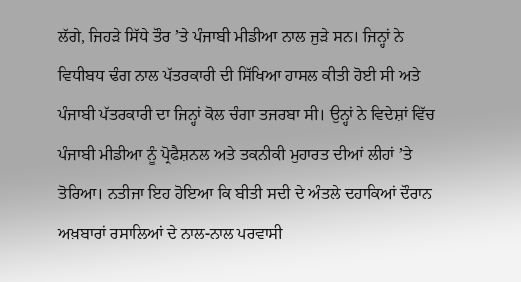ਲੱਗੇ, ਜਿਹੜੇ ਸਿੱਧੇ ਤੌਰ ʼਤੇ ਪੰਜਾਬੀ ਮੀਡੀਆ ਨਾਲ ਜੁੜੇ ਸਨ। ਜਿਨ੍ਹਾਂ ਨੇ ਵਿਧੀਬਧ ਢੰਗ ਨਾਲ ਪੱਤਰਕਾਰੀ ਦੀ ਸਿੱਖਿਆ ਹਾਸਲ ਕੀਤੀ ਹੋਈ ਸੀ ਅਤੇ ਪੰਜਾਬੀ ਪੱਤਰਕਾਰੀ ਦਾ ਜਿਨ੍ਹਾਂ ਕੋਲ ਚੰਗਾ ਤਜਰਬਾ ਸੀ। ਉਨ੍ਹਾਂ ਨੇ ਵਿਦੇਸ਼ਾਂ ਵਿੱਚ ਪੰਜਾਬੀ ਮੀਡੀਆ ਨੂੰ ਪ੍ਰੋਫੈਸ਼ਨਲ ਅਤੇ ਤਕਨੀਕੀ ਮੁਹਾਰਤ ਦੀਆਂ ਲੀਹਾਂ ʼਤੇ ਤੋਰਿਆ। ਨਤੀਜਾ ਇਹ ਹੋਇਆ ਕਿ ਬੀਤੀ ਸਦੀ ਦੇ ਅੰਤਲੇ ਦਹਾਕਿਆਂ ਦੌਰਾਨ ਅਖ਼ਬਾਰਾਂ ਰਸਾਲਿਆਂ ਦੇ ਨਾਲ-ਨਾਲ ਪਰਵਾਸੀ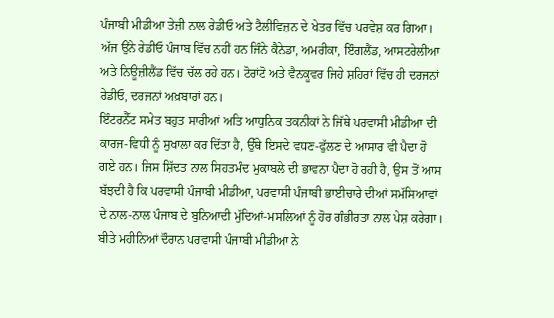ਪੰਜਾਬੀ ਮੀਡੀਆ ਤੇਜ਼ੀ ਨਾਲ ਰੇਡੀਓ ਅਤੇ ਟੈਲੀਵਿਜ਼ਨ ਦੇ ਖੇਤਰ ਵਿੱਚ ਪਰਵੇਸ਼ ਕਰ ਗਿਆ। ਅੱਜ ਉਂਨੇ ਰੇਡੀਓ ਪੰਜਾਬ ਵਿੱਚ ਨਹੀਂ ਹਨ ਜਿੰਨੇ ਕੈਨੇਡਾ, ਅਮਰੀਕਾ, ਇੰਗਲੈਂਡ, ਆਸਟਰੇਲੀਆ ਅਤੇ ਨਿਊਜ਼ੀਲੈਂਡ ਵਿੱਚ ਚੱਲ ਰਹੇ ਹਨ। ਟੋਰਾਂਟੋ ਅਤੇ ਵੈਨਕੂਵਰ ਜਿਹੇ ਸ਼ਹਿਰਾਂ ਵਿੱਚ ਹੀ ਦਰਜਨਾਂ ਰੇਡੀਓ, ਦਰਜਨਾਂ ਅਖ਼ਬਾਰਾਂ ਹਨ।
ਇੰਟਰਨੈੱਟ ਸਮੇਤ ਬਹੁਤ ਸਾਰੀਆਂ ਅਤਿ ਆਧੁਨਿਕ ਤਕਨੀਕਾਂ ਨੇ ਜਿੱਥੇ ਪਰਵਾਸੀ ਮੀਡੀਆ ਦੀ ਕਾਰਜ-ਵਿਧੀ ਨੂੰ ਸੁਖਾਲਾ ਕਰ ਦਿੱਤਾ ਹੈ, ਉੱਥੇ ਇਸਦੇ ਵਧਣ-ਫੁੱਲਣ ਦੇ ਆਸਾਰ ਵੀ ਪੈਦਾ ਹੋ ਗਏ ਹਨ। ਜਿਸ ਸ਼ਿੱਦਤ ਨਾਲ ਸਿਹਤਮੰਦ ਮੁਕਾਬਲੇ ਦੀ ਭਾਵਨਾ ਪੈਦਾ ਹੋ ਰਹੀ ਹੈ, ਉਸ ਤੋਂ ਆਸ ਬੱਝਦੀ ਹੈ ਕਿ ਪਰਵਾਸੀ ਪੰਜਾਬੀ ਮੀਡੀਆ, ਪਰਵਾਸੀ ਪੰਜਾਬੀ ਭਾਈਚਾਰੇ ਦੀਆਂ ਸਮੱਸਿਆਵਾਂ ਦੇ ਨਾਲ-ਨਾਲ ਪੰਜਾਬ ਦੇ ਬੁਨਿਆਦੀ ਮੁੱਦਿਆਂ-ਮਸਲਿਆਂ ਨੂੰ ਹੋਰ ਗੰਭੀਰਤਾ ਨਾਲ ਪੇਸ਼ ਕਰੇਗਾ।
ਬੀਤੇ ਮਹੀਨਿਆਂ ਦੌਰਾਨ ਪਰਵਾਸੀ ਪੰਜਾਬੀ ਮੀਡੀਆ ਨੇ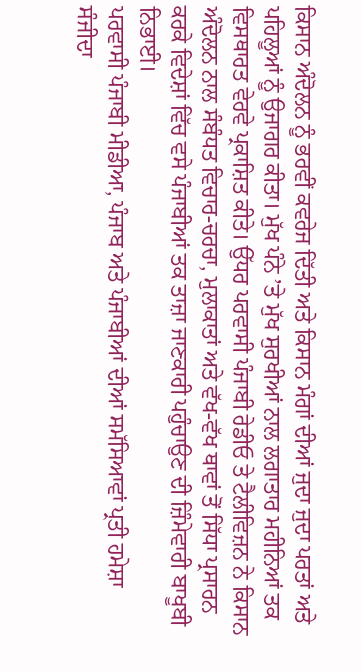ਕਿਸਾਨ ਅੰਦੋਲਨ ਨੂੰ ਭਰਵੀਂ ਕਵਰੇਜ ਦਿੱਤੀ ਅਤੇ ਕਿਸਾਨ ਮੰਗਾਂ ਦੀਆਂ ਜੁਦਾ ਜੁਦਾ ਪਰਤਾਂ ਅਤੇ ਪਹਿਲੂਆਂ ਨੂੰ ਉਜਾਗਰ ਕੀਤਾ। ਮੁੱਖ ਪੰਨੇ ʼਤੇ ਮੁੱਖ ਸੁਰਖੀਆਂ ਨਾਲ ਲਗਾਤਾਰ ਮਹੀਨਿਆਂ ਤਕ ਵਿਸਥਾਰਤ ਵੇਰਵੇ ਪ੍ਰਕਾਸ਼ਿਤ ਕੀਤੇ। ਉੱਧਰ ਪਰਵਾਸੀ ਪੰਜਾਬੀ ਰੇਡੀਓ ਤੇ ਟੈਲੀਵਿਜ਼ਨ ਨੇ ਕਿਸਾਨ ਅੰਦੋਲਨ ਨਾਲ ਸੰਬੰਧਤ ਵਿਚਾਰ-ਚਰਚਾ, ਮੁਲਾਕਾਤਾਂ ਅਤੇ ਵੱਖ-ਵੱਖ ਥਾਵਾਂ ਤੋਂ ਸਿੱਧਾ ਪ੍ਰਸਾਰਨ ਕਰਕੇ ਵਿਦੇਸ਼ਾਂ ਵਿੱਚ ਵਸੇ ਪੰਜਾਬੀਆਂ ਤਕ ਤਾਜ਼ਾ ਜਾਣਕਾਰੀ ਪਹੁੰਚਾਉਣ ਦੀ ਜ਼ਿੰਮੇਵਾਰੀ ਬਾਖੂਬੀ ਨਿਭਾਈ।
ਪਰਵਾਸੀ ਪੰਜਾਬੀ ਮੀਡੀਆ, ਪੰਜਾਬ ਅਤੇ ਪੰਜਾਬੀਆਂ ਦੀਆਂ ਸਮੱਸਿਆਵਾਂ ਪ੍ਰਤੀ ਹਮੇਸ਼ਾ ਸੰਜੀਦਾ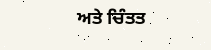ਅਤੇ ਚਿੰਤਤ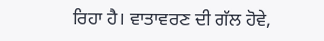ਰਿਹਾ ਹੈ। ਵਾਤਾਵਰਣ ਦੀ ਗੱਲ ਹੋਵੇ,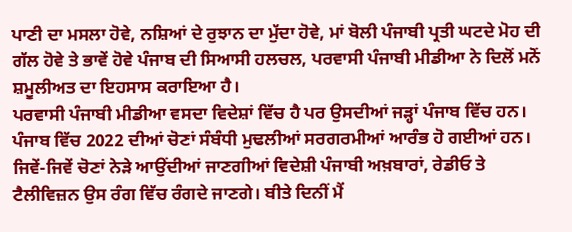ਪਾਣੀ ਦਾ ਮਸਲਾ ਹੋਵੇ, ਨਸ਼ਿਆਂ ਦੇ ਰੁਝਾਨ ਦਾ ਮੁੱਦਾ ਹੋਵੇ, ਮਾਂ ਬੋਲੀ ਪੰਜਾਬੀ ਪ੍ਰਤੀ ਘਟਦੇ ਮੋਹ ਦੀ ਗੱਲ ਹੋਵੇ ਤੇ ਭਾਵੇਂ ਹੋਵੇ ਪੰਜਾਬ ਦੀ ਸਿਆਸੀ ਹਲਚਲ, ਪਰਵਾਸੀ ਪੰਜਾਬੀ ਮੀਡੀਆ ਨੇ ਦਿਲੋਂ ਮਨੋਂ ਸ਼ਮੂਲੀਅਤ ਦਾ ਇਹਸਾਸ ਕਰਾਇਆ ਹੈ।
ਪਰਵਾਸੀ ਪੰਜਾਬੀ ਮੀਡੀਆ ਵਸਦਾ ਵਿਦੇਸ਼ਾਂ ਵਿੱਚ ਹੈ ਪਰ ਉਸਦੀਆਂ ਜੜ੍ਹਾਂ ਪੰਜਾਬ ਵਿੱਚ ਹਨ। ਪੰਜਾਬ ਵਿੱਚ 2022 ਦੀਆਂ ਚੋਣਾਂ ਸੰਬੰਧੀ ਮੁਢਲੀਆਂ ਸਰਗਰਮੀਆਂ ਆਰੰਭ ਹੋ ਗਈਆਂ ਹਨ। ਜਿਵੇਂ-ਜਿਵੇਂ ਚੋਣਾਂ ਨੇੜੇ ਆਉਂਦੀਆਂ ਜਾਣਗੀਆਂ ਵਿਦੇਸ਼ੀ ਪੰਜਾਬੀ ਅਖ਼ਬਾਰਾਂ, ਰੇਡੀਓ ਤੇ ਟੈਲੀਵਿਜ਼ਨ ਉਸ ਰੰਗ ਵਿੱਚ ਰੰਗਦੇ ਜਾਣਗੇ। ਬੀਤੇ ਦਿਨੀਂ ਮੈਂ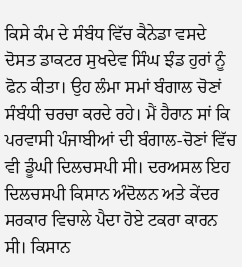ਕਿਸੇ ਕੰਮ ਦੇ ਸੰਬੰਧ ਵਿੱਚ ਕੈਨੇਡਾ ਵਸਦੇ ਦੋਸਤ ਡਾਕਟਰ ਸੁਖਦੇਵ ਸਿੰਘ ਝੰਡ ਹੁਰਾਂ ਨੂੰ ਫੋਨ ਕੀਤਾ। ਉਹ ਲੰਮਾ ਸਮਾਂ ਬੰਗਾਲ ਚੋਣਾਂ ਸੰਬੰਧੀ ਚਰਚਾ ਕਰਦੇ ਰਹੇ। ਮੈਂ ਹੈਰਾਨ ਸਾਂ ਕਿ ਪਰਵਾਸੀ ਪੰਜਾਬੀਆਂ ਦੀ ਬੰਗਾਲ-ਚੋਣਾਂ ਵਿੱਚ ਵੀ ਡੂੰਘੀ ਦਿਲਚਸਪੀ ਸੀ। ਦਰਅਸਲ ਇਹ ਦਿਲਚਸਪੀ ਕਿਸਾਨ ਅੰਦੋਲਨ ਅਤੇ ਕੇਂਦਰ ਸਰਕਾਰ ਵਿਚਾਲੇ ਪੈਦਾ ਹੋਏ ਟਕਰਾ ਕਾਰਨ ਸੀ। ਕਿਸਾਨ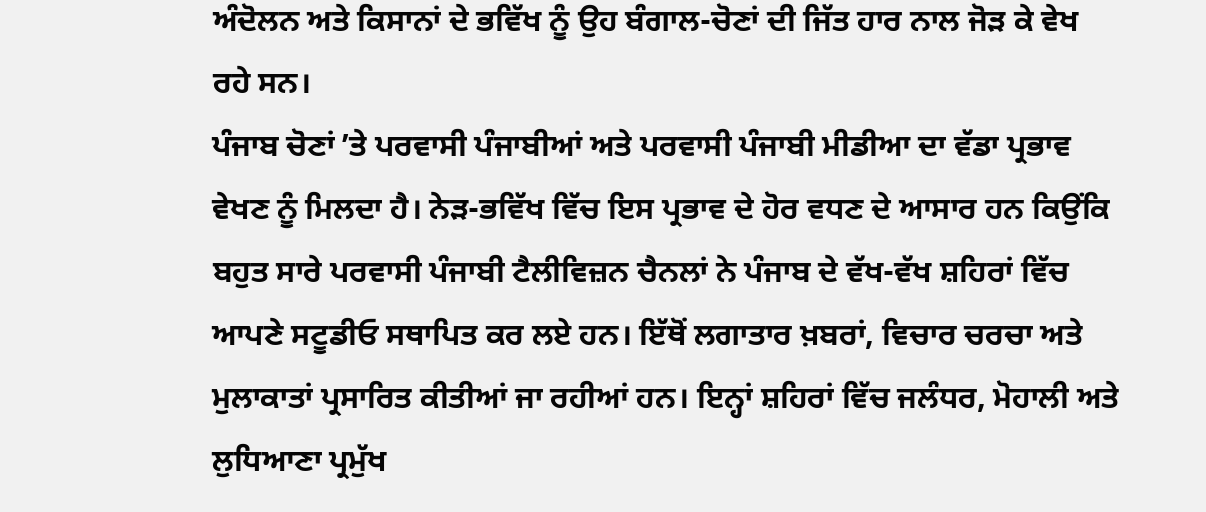ਅੰਦੋਲਨ ਅਤੇ ਕਿਸਾਨਾਂ ਦੇ ਭਵਿੱਖ ਨੂੰ ਉਹ ਬੰਗਾਲ-ਚੋਣਾਂ ਦੀ ਜਿੱਤ ਹਾਰ ਨਾਲ ਜੋੜ ਕੇ ਵੇਖ ਰਹੇ ਸਨ।
ਪੰਜਾਬ ਚੋਣਾਂ ʼਤੇ ਪਰਵਾਸੀ ਪੰਜਾਬੀਆਂ ਅਤੇ ਪਰਵਾਸੀ ਪੰਜਾਬੀ ਮੀਡੀਆ ਦਾ ਵੱਡਾ ਪ੍ਰਭਾਵ ਵੇਖਣ ਨੂੰ ਮਿਲਦਾ ਹੈ। ਨੇੜ-ਭਵਿੱਖ ਵਿੱਚ ਇਸ ਪ੍ਰਭਾਵ ਦੇ ਹੋਰ ਵਧਣ ਦੇ ਆਸਾਰ ਹਨ ਕਿਉਂਕਿ ਬਹੁਤ ਸਾਰੇ ਪਰਵਾਸੀ ਪੰਜਾਬੀ ਟੈਲੀਵਿਜ਼ਨ ਚੈਨਲਾਂ ਨੇ ਪੰਜਾਬ ਦੇ ਵੱਖ-ਵੱਖ ਸ਼ਹਿਰਾਂ ਵਿੱਚ ਆਪਣੇ ਸਟੂਡੀਓ ਸਥਾਪਿਤ ਕਰ ਲਏ ਹਨ। ਇੱਥੋਂ ਲਗਾਤਾਰ ਖ਼ਬਰਾਂ, ਵਿਚਾਰ ਚਰਚਾ ਅਤੇ ਮੁਲਾਕਾਤਾਂ ਪ੍ਰਸਾਰਿਤ ਕੀਤੀਆਂ ਜਾ ਰਹੀਆਂ ਹਨ। ਇਨ੍ਹਾਂ ਸ਼ਹਿਰਾਂ ਵਿੱਚ ਜਲੰਧਰ, ਮੋਹਾਲੀ ਅਤੇ ਲੁਧਿਆਣਾ ਪ੍ਰਮੁੱਖ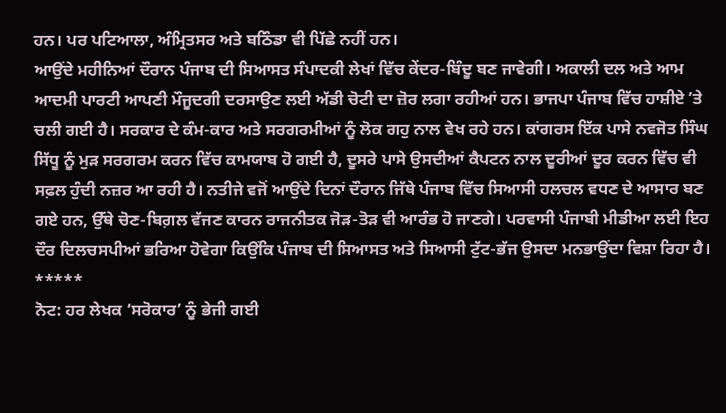ਹਨ। ਪਰ ਪਟਿਆਲਾ, ਅੰਮ੍ਰਿਤਸਰ ਅਤੇ ਬਠਿੰਡਾ ਵੀ ਪਿੱਛੇ ਨਹੀਂ ਹਨ।
ਆਉਂਦੇ ਮਹੀਨਿਆਂ ਦੌਰਾਨ ਪੰਜਾਬ ਦੀ ਸਿਆਸਤ ਸੰਪਾਦਕੀ ਲੇਖਾਂ ਵਿੱਚ ਕੇਂਦਰ-ਬਿੰਦੂ ਬਣ ਜਾਵੇਗੀ। ਅਕਾਲੀ ਦਲ ਅਤੇ ਆਮ ਆਦਮੀ ਪਾਰਟੀ ਆਪਣੀ ਮੌਜੂਦਗੀ ਦਰਸਾਉਣ ਲਈ ਅੱਡੀ ਚੋਟੀ ਦਾ ਜ਼ੋਰ ਲਗਾ ਰਹੀਆਂ ਹਨ। ਭਾਜਪਾ ਪੰਜਾਬ ਵਿੱਚ ਹਾਸ਼ੀਏ ʼਤੇ ਚਲੀ ਗਈ ਹੈ। ਸਰਕਾਰ ਦੇ ਕੰਮ-ਕਾਰ ਅਤੇ ਸਰਗਰਮੀਆਂ ਨੂੰ ਲੋਕ ਗਹੁ ਨਾਲ ਵੇਖ ਰਹੇ ਹਨ। ਕਾਂਗਰਸ ਇੱਕ ਪਾਸੇ ਨਵਜੋਤ ਸਿੰਘ ਸਿੱਧੂ ਨੂੰ ਮੁੜ ਸਰਗਰਮ ਕਰਨ ਵਿੱਚ ਕਾਮਯਾਬ ਹੋ ਗਈ ਹੈ, ਦੂਸਰੇ ਪਾਸੇ ਉਸਦੀਆਂ ਕੈਪਟਨ ਨਾਲ ਦੂਰੀਆਂ ਦੂਰ ਕਰਨ ਵਿੱਚ ਵੀ ਸਫ਼ਲ ਹੁੰਦੀ ਨਜ਼ਰ ਆ ਰਹੀ ਹੈ। ਨਤੀਜੇ ਵਜੋਂ ਆਉਂਦੇ ਦਿਨਾਂ ਦੌਰਾਨ ਜਿੱਥੇ ਪੰਜਾਬ ਵਿੱਚ ਸਿਆਸੀ ਹਲਚਲ ਵਧਣ ਦੇ ਆਸਾਰ ਬਣ ਗਏ ਹਨ, ਉੱਥੇ ਚੋਣ-ਬਿਗ਼ਲ ਵੱਜਣ ਕਾਰਨ ਰਾਜਨੀਤਕ ਜੋੜ-ਤੋੜ ਵੀ ਆਰੰਭ ਹੋ ਜਾਣਗੇ। ਪਰਵਾਸੀ ਪੰਜਾਬੀ ਮੀਡੀਆ ਲਈ ਇਹ ਦੌਰ ਦਿਲਚਸਪੀਆਂ ਭਰਿਆ ਹੋਵੇਗਾ ਕਿਉਂਕਿ ਪੰਜਾਬ ਦੀ ਸਿਆਸਤ ਅਤੇ ਸਿਆਸੀ ਟੁੱਟ-ਭੱਜ ਉਸਦਾ ਮਨਭਾਉਂਦਾ ਵਿਸ਼ਾ ਰਿਹਾ ਹੈ।
*****
ਨੋਟ: ਹਰ ਲੇਖਕ ‘ਸਰੋਕਾਰ’ ਨੂੰ ਭੇਜੀ ਗਈ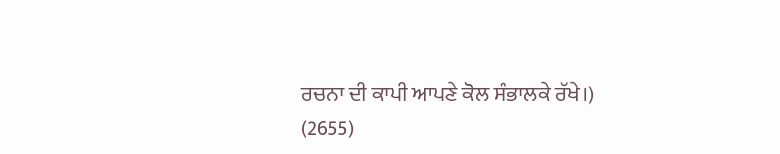ਰਚਨਾ ਦੀ ਕਾਪੀ ਆਪਣੇ ਕੋਲ ਸੰਭਾਲਕੇ ਰੱਖੇ।)
(2655)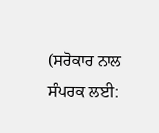(ਸਰੋਕਾਰ ਨਾਲ ਸੰਪਰਕ ਲਈ: